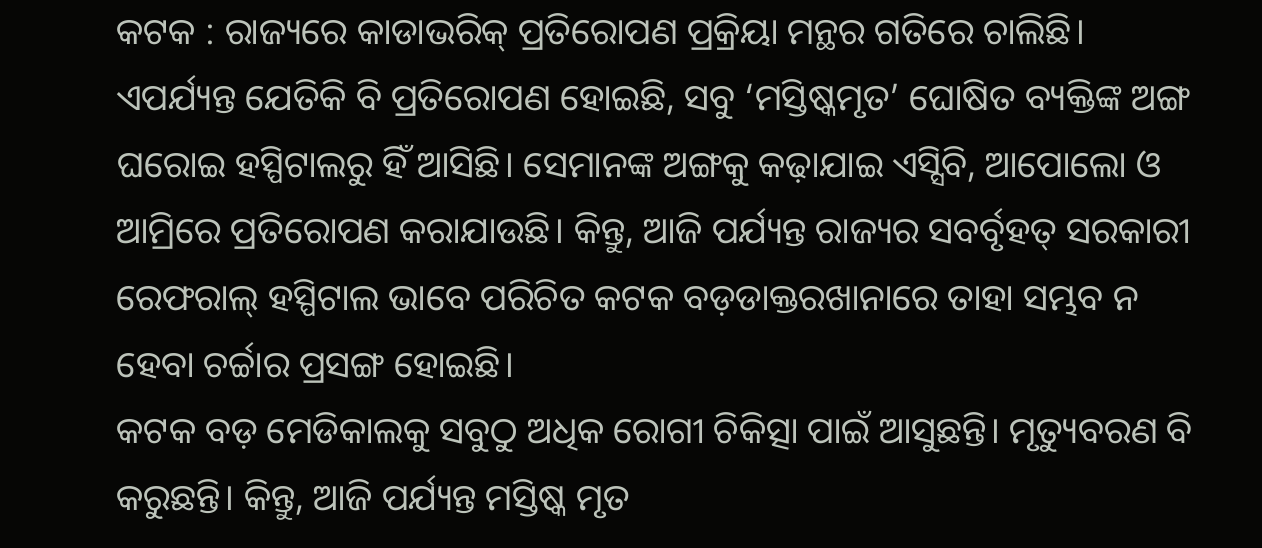କଟକ : ରାଜ୍ୟରେ କାଡାଭରିକ୍ ପ୍ରତିରୋପଣ ପ୍ରକ୍ରିୟା ମନ୍ଥର ଗତିରେ ଚାଲିଛି। ଏପର୍ଯ୍ୟନ୍ତ ଯେତିକି ବି ପ୍ରତିରୋପଣ ହୋଇଛି, ସବୁ ‘ମସ୍ତିଷ୍କମୃତ’ ଘୋଷିତ ବ୍ୟକ୍ତିଙ୍କ ଅଙ୍ଗ ଘରୋଇ ହସ୍ପିଟାଲରୁ ହିଁ ଆସିଛି। ସେମାନଙ୍କ ଅଙ୍ଗକୁ କଢ଼ାଯାଇ ଏସ୍ସିବି, ଆପୋଲୋ ଓ ଆମ୍ରିରେ ପ୍ରତିରୋପଣ କରାଯାଉଛି। କିନ୍ତୁ, ଆଜି ପର୍ଯ୍ୟନ୍ତ ରାଜ୍ୟର ସବର୍ବୃହତ୍ ସରକାରୀ ରେଫରାଲ୍ ହସ୍ପିଟାଲ ଭାବେ ପରିଚିତ କଟକ ବଡ଼ଡାକ୍ତରଖାନାରେ ତାହା ସମ୍ଭବ ନ ହେବା ଚର୍ଚ୍ଚାର ପ୍ରସଙ୍ଗ ହୋଇଛି।
କଟକ ବଡ଼ ମେଡିକାଲକୁ ସବୁଠୁ ଅଧିକ ରୋଗୀ ଚିକିତ୍ସା ପାଇଁ ଆସୁଛନ୍ତି। ମୃତ୍ୟୁବରଣ ବି କରୁଛନ୍ତି। କିନ୍ତୁ, ଆଜି ପର୍ଯ୍ୟନ୍ତ ମସ୍ତିଷ୍କ ମୃତ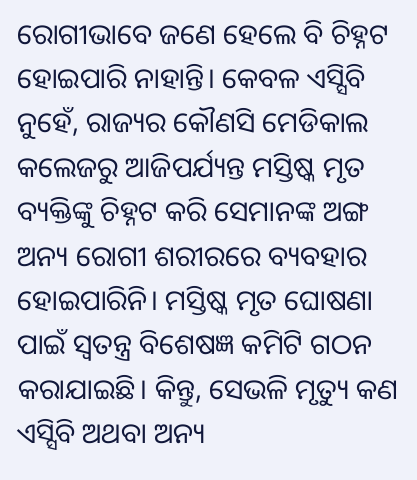ରୋଗୀଭାବେ ଜଣେ ହେଲେ ବି ଚିହ୍ନଟ ହୋଇପାରି ନାହାନ୍ତି। କେବଳ ଏସ୍ସିବି ନୁହେଁ, ରାଜ୍ୟର କୌଣସି ମେଡିକାଲ କଲେଜରୁ ଆଜିପର୍ଯ୍ୟନ୍ତ ମସ୍ତିଷ୍କ ମୃତ ବ୍ୟକ୍ତିଙ୍କୁ ଚିହ୍ନଟ କରି ସେମାନଙ୍କ ଅଙ୍ଗ ଅନ୍ୟ ରୋଗୀ ଶରୀରରେ ବ୍ୟବହାର ହୋଇପାରିନି। ମସ୍ତିଷ୍କ ମୃତ ଘୋଷଣା ପାଇଁ ସ୍ବତନ୍ତ୍ର ବିଶେଷଜ୍ଞ କମିଟି ଗଠନ କରାଯାଇଛି। କିନ୍ତୁ, ସେଭଳି ମୃତ୍ୟୁ କଣ ଏସ୍ସିବି ଅଥବା ଅନ୍ୟ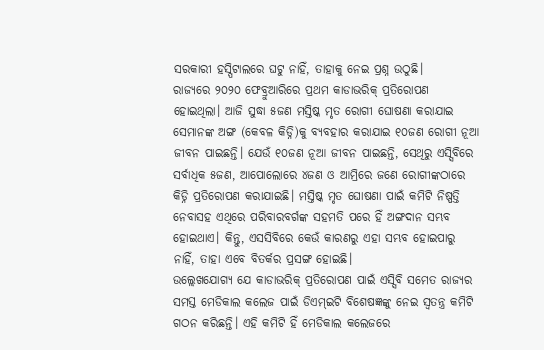ସରକାରୀ ହସ୍ପିଟାଲରେ ଘଟୁ ନାହିଁ, ତାହାକୁ ନେଇ ପ୍ରଶ୍ନ ଉଠୁଛି।
ରାଜ୍ୟରେ ୨୦୨୦ ଫେବ୍ରୁଆରିରେ ପ୍ରଥମ କାଡାଭରିକ୍ ପ୍ରତିରୋପଣ ହୋଇଥିଲା। ଆଜି ସୁଦ୍ଧା ୫ଜଣ ମସ୍ତିଷ୍କ ମୃତ ରୋଗୀ ଘୋଷଣା କରାଯାଇ ସେମାନଙ୍କ ଅଙ୍ଗ (କେବଳ କିଡ୍ନି)କୁ ବ୍ୟବହାର କରାଯାଇ ୧୦ଜଣ ରୋଗୀ ନୂଆ ଜୀବନ ପାଇଛନ୍ତି। ଯେଉଁ ୧୦ଜଣ ନୂଆ ଜୀବନ ପାଇଛନ୍ତି, ସେଥିରୁ ଏସ୍ସିବିରେ ସର୍ବାଧିକ ୫ଜଣ, ଆପୋଲୋରେ ୪ଜଣ ଓ ଆମ୍ରିରେ ଜଣେ ରୋଗୀଙ୍କଠାରେ କିଡ୍ନି ପ୍ରତିରୋପଣ କରାଯାଇଛି। ମସ୍ତିଷ୍କ ମୃତ ଘୋଷଣା ପାଇଁ କମିଟି ନିଷ୍ପତ୍ତି ନେବାସହ ଏଥିରେ ପରିବାରବର୍ଗଙ୍କ ସହମତି ପରେ ହିଁ ଅଙ୍ଗଦାନ ସମ୍ଭବ ହୋଇଥାଏ। କିନ୍ତୁ, ଏସସିବିରେ କେଉଁ କାରଣରୁ ଏହା ସମ୍ଭବ ହୋଇପାରୁ ନାହିଁ, ତାହା ଏବେ ବିତର୍କର ପ୍ରସଙ୍ଗ ହୋଇଛି।
ଉଲ୍ଲେଖଯୋଗ୍ୟ ଯେ କାଡାଭରିକ୍ ପ୍ରତିରୋପଣ ପାଇଁ ଏସ୍ସିବି ସମେତ ରାଜ୍ୟର ସମସ୍ତ ମେଡିକାଲ କଲେଜ ପାଇଁ ଡିଏମ୍ଇଟି ବିଶେଷଜ୍ଞଙ୍କୁ ନେଇ ସ୍ବତନ୍ତ୍ର କମିଟି ଗଠନ କରିଛନ୍ତି। ଏହି କମିଟି ହିଁ ମେଡିକାଲ କଲେଜରେ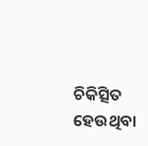ଚିକିତ୍ସିତ ହେଉଥିବା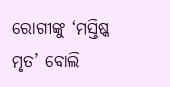ରୋଗୀଙ୍କୁ ‘ମସ୍ତିଷ୍କ ମୃତ’ ବୋଲି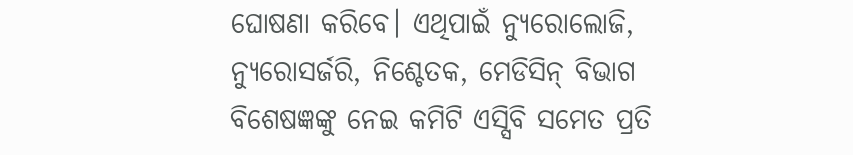ଘୋଷଣା କରିବେ। ଏଥିପାଇଁ ନ୍ୟୁରୋଲୋଜି, ନ୍ୟୁରୋସର୍ଜରି, ନିଶ୍ଚେତକ, ମେଡିସିନ୍ ବିଭାଗ ବିଶେଷଜ୍ଞଙ୍କୁ ନେଇ କମିଟି ଏସ୍ସିବି ସମେତ ପ୍ରତି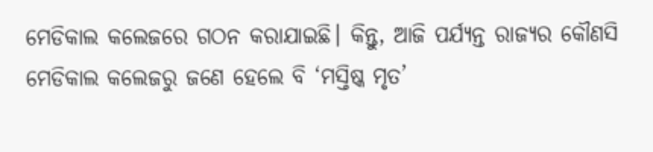ମେଡିକାଲ କଲେଜରେ ଗଠନ କରାଯାଇଛି। କିନ୍ତୁ, ଆଜି ପର୍ଯ୍ୟନ୍ତ ରାଜ୍ୟର କୌଣସି ମେଡିକାଲ କଲେଜରୁ ଜଣେ ହେଲେ ବି ‘ମସ୍ତିଷ୍କ ମୃତ’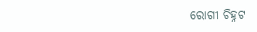ରୋଗୀ ଚିହ୍ନଟ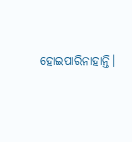ହୋଇପାରିନାହାନ୍ତି।